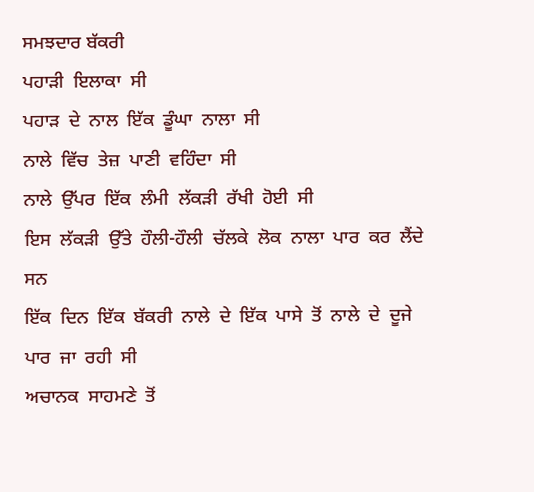ਸਮਝਦਾਰ ਬੱਕਰੀ
ਪਹਾੜੀ  ਇਲਾਕਾ  ਸੀ
ਪਹਾੜ  ਦੇ  ਨਾਲ  ਇੱਕ  ਡੂੰਘਾ  ਨਾਲਾ  ਸੀ
ਨਾਲੇ  ਵਿੱਚ  ਤੇਜ਼  ਪਾਣੀ  ਵਹਿੰਦਾ  ਸੀ
ਨਾਲੇ  ਉੱਪਰ  ਇੱਕ  ਲੰਮੀ  ਲੱਕੜੀ  ਰੱਖੀ  ਹੋਈ  ਸੀ
ਇਸ  ਲੱਕੜੀ  ਉੱਤੇ  ਹੌਲੀ-ਹੌਲੀ  ਚੱਲਕੇ  ਲੋਕ  ਨਾਲਾ  ਪਾਰ  ਕਰ  ਲੈਂਦੇ  ਸਨ
ਇੱਕ  ਦਿਨ  ਇੱਕ  ਬੱਕਰੀ  ਨਾਲੇ  ਦੇ  ਇੱਕ  ਪਾਸੇ  ਤੋਂ  ਨਾਲੇ  ਦੇ  ਦੂਜੇ  ਪਾਰ  ਜਾ  ਰਹੀ  ਸੀ
ਅਚਾਨਕ  ਸਾਹਮਣੇ  ਤੋਂ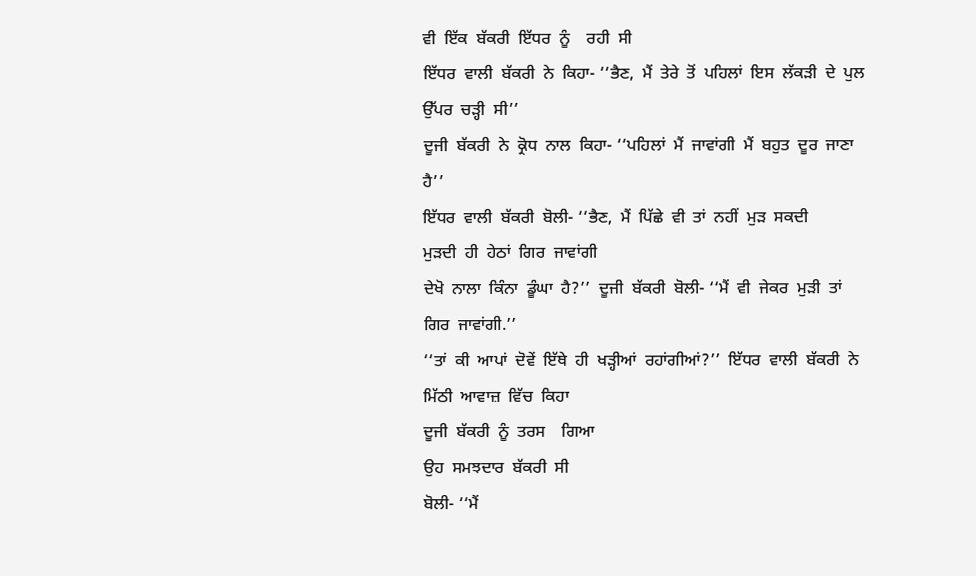ਵੀ  ਇੱਕ  ਬੱਕਰੀ  ਇੱਧਰ  ਨੂੰ    ਰਹੀ  ਸੀ
ਇੱਧਰ  ਵਾਲੀ  ਬੱਕਰੀ  ਨੇ  ਕਿਹਾ- ‘‘ਭੈਣ,  ਮੈਂ  ਤੇਰੇ  ਤੋਂ  ਪਹਿਲਾਂ  ਇਸ  ਲੱਕੜੀ  ਦੇ  ਪੁਲ  ਉੱਪਰ  ਚੜ੍ਹੀ  ਸੀ’’
ਦੂਜੀ  ਬੱਕਰੀ  ਨੇ  ਕ੍ਰੋਧ  ਨਾਲ  ਕਿਹਾ- ‘‘ਪਹਿਲਾਂ  ਮੈਂ  ਜਾਵਾਂਗੀ  ਮੈਂ  ਬਹੁਤ  ਦੂਰ  ਜਾਣਾ  ਹੈ’’
ਇੱਧਰ  ਵਾਲੀ  ਬੱਕਰੀ  ਬੋਲੀ- ‘‘ਭੈਣ,  ਮੈਂ  ਪਿੱਛੇ  ਵੀ  ਤਾਂ  ਨਹੀਂ  ਮੁੜ  ਸਕਦੀ
ਮੁੜਦੀ  ਹੀ  ਹੇਠਾਂ  ਗਿਰ  ਜਾਵਾਂਗੀ
ਦੇਖੋ  ਨਾਲਾ  ਕਿੰਨਾ  ਡੂੰਘਾ  ਹੈ?’’  ਦੂਜੀ  ਬੱਕਰੀ  ਬੋਲੀ- ‘‘ਮੈਂ  ਵੀ  ਜੇਕਰ  ਮੁੜੀ  ਤਾਂ  ਗਿਰ  ਜਾਵਾਂਗੀ.’’
‘‘ਤਾਂ  ਕੀ  ਆਪਾਂ  ਦੋਵੇਂ  ਇੱਥੇ  ਹੀ  ਖੜ੍ਹੀਆਂ  ਰਹਾਂਗੀਆਂ?’’  ਇੱਧਰ  ਵਾਲੀ  ਬੱਕਰੀ  ਨੇ  ਮਿੱਠੀ  ਆਵਾਜ਼  ਵਿੱਚ  ਕਿਹਾ
ਦੂਜੀ  ਬੱਕਰੀ  ਨੂੰ  ਤਰਸ    ਗਿਆ
ਉਹ  ਸਮਝਦਾਰ  ਬੱਕਰੀ  ਸੀ
ਬੋਲੀ- ‘‘ਮੈਂ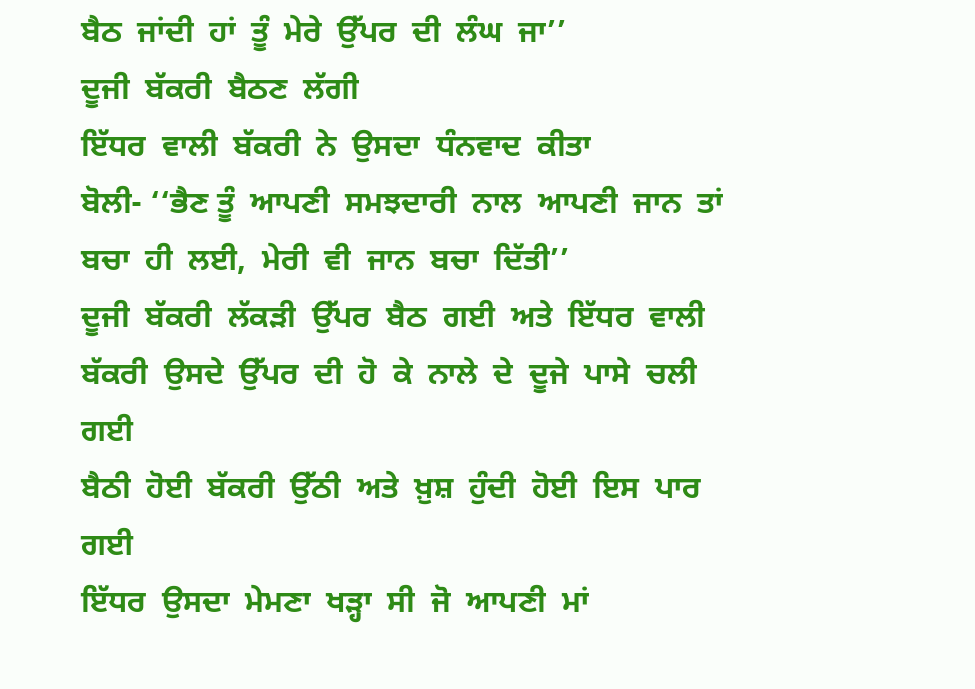ਬੈਠ  ਜਾਂਦੀ  ਹਾਂ  ਤੂੰ  ਮੇਰੇ  ਉੱਪਰ  ਦੀ  ਲੰਘ  ਜਾ’’
ਦੂਜੀ  ਬੱਕਰੀ  ਬੈਠਣ  ਲੱਗੀ
ਇੱਧਰ  ਵਾਲੀ  ਬੱਕਰੀ  ਨੇ  ਉਸਦਾ  ਧੰਨਵਾਦ  ਕੀਤਾ
ਬੋਲੀ- ‘‘ਭੈਣ ਤੂੰ  ਆਪਣੀ  ਸਮਝਦਾਰੀ  ਨਾਲ  ਆਪਣੀ  ਜਾਨ  ਤਾਂ  ਬਚਾ  ਹੀ  ਲਈ,  ਮੇਰੀ  ਵੀ  ਜਾਨ  ਬਚਾ  ਦਿੱਤੀ’’
ਦੂਜੀ  ਬੱਕਰੀ  ਲੱਕੜੀ  ਉੱਪਰ  ਬੈਠ  ਗਈ  ਅਤੇ  ਇੱਧਰ  ਵਾਲੀ  ਬੱਕਰੀ  ਉਸਦੇ  ਉੱਪਰ  ਦੀ  ਹੋ  ਕੇ  ਨਾਲੇ  ਦੇ  ਦੂਜੇ  ਪਾਸੇ  ਚਲੀ  ਗਈ
ਬੈਠੀ  ਹੋਈ  ਬੱਕਰੀ  ਉੱਠੀ  ਅਤੇ  ਖ਼ੁਸ਼  ਹੁੰਦੀ  ਹੋਈ  ਇਸ  ਪਾਰ    ਗਈ
ਇੱਧਰ  ਉਸਦਾ  ਮੇਮਣਾ  ਖੜ੍ਹਾ  ਸੀ  ਜੋ  ਆਪਣੀ  ਮਾਂ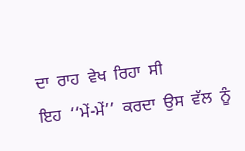ਦਾ  ਰਾਹ  ਵੇਖ  ਰਿਹਾ  ਸੀ
ਇਹ  ‘‘ਮੇਂ-ਮੇਂ’’  ਕਰਦਾ  ਉਸ  ਵੱਲ  ਨੂੰ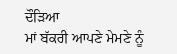ਦੌੜਿਆ
ਮਾਂ ਬੱਕਰੀ ਆਪਣੇ ਮੇਮਣੇ ਨੂੰ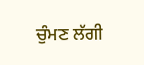ਚੁੰਮਣ ਲੱਗੀ